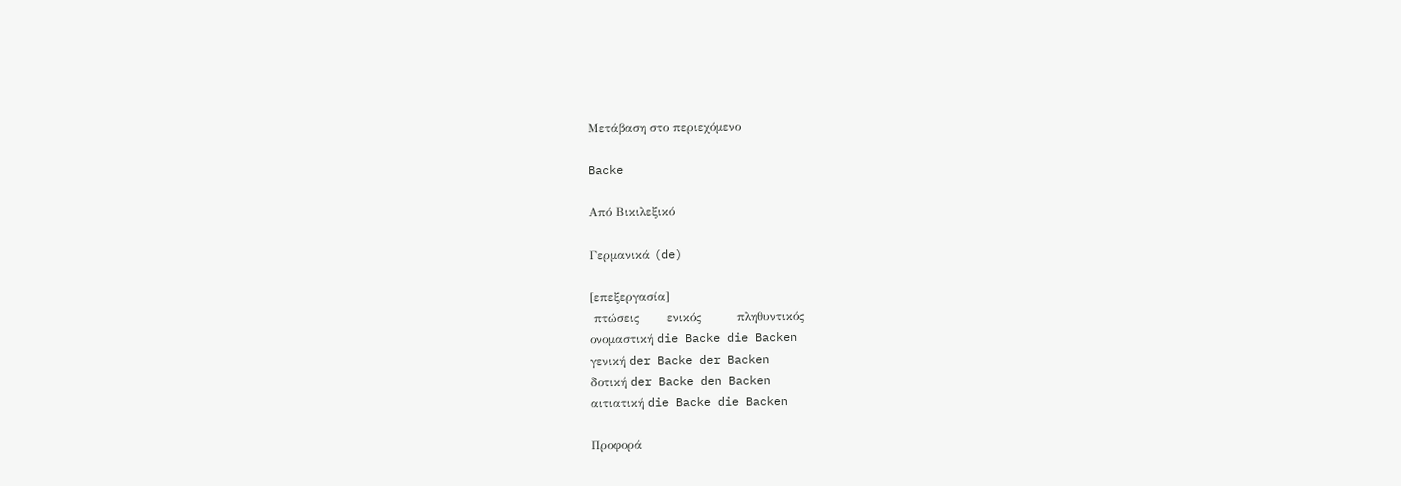Μετάβαση στο περιεχόμενο

Backe

Από Βικιλεξικό

Γερμανικά (de)

[επεξεργασία]
 πτώσεις       ενικός         πληθυντικός
ονομαστική die Backe die Backen
γενική der Backe der Backen
δοτική der Backe den Backen
αιτιατική die Backe die Backen

Προφορά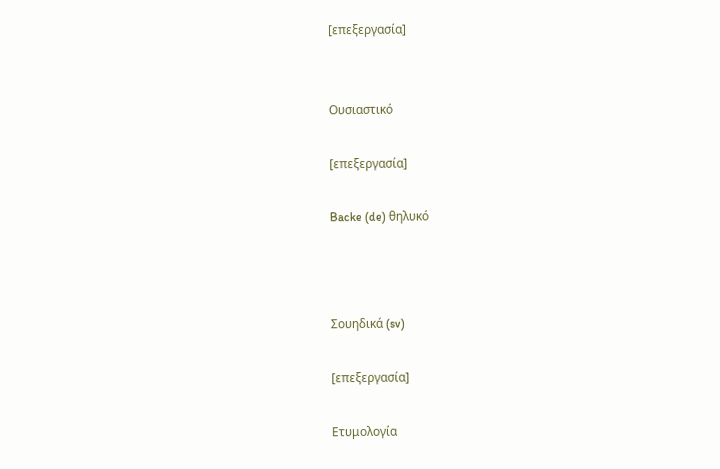[επεξεργασία]


Ουσιαστικό

[επεξεργασία]

Backe (de) θηλυκό



Σουηδικά (sv)

[επεξεργασία]

Ετυμολογία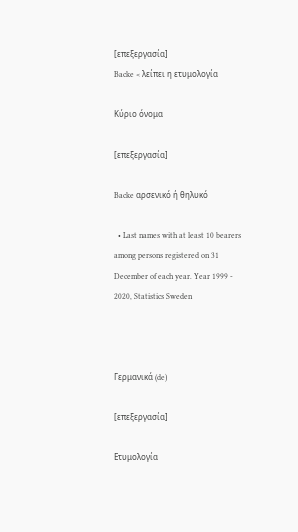[επεξεργασία]
Backe < λείπει η ετυμολογία

Κύριο όνομα

[επεξεργασία]

Backe αρσενικό ή θηλυκό

  • Last names with at least 10 bearers among persons registered on 31 December of each year. Year 1999 - 2020, Statistics Sweden



Γερμανικά (de)

[επεξεργασία]

Ετυμολογία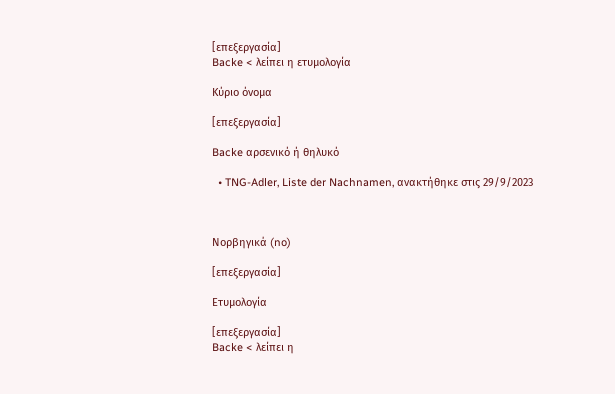[επεξεργασία]
Backe < λείπει η ετυμολογία

Κύριο όνομα

[επεξεργασία]

Backe αρσενικό ή θηλυκό

  • TNG-Adler, Liste der Nachnamen, ανακτήθηκε στις 29/9/2023



Νορβηγικά (no)

[επεξεργασία]

Ετυμολογία

[επεξεργασία]
Backe < λείπει η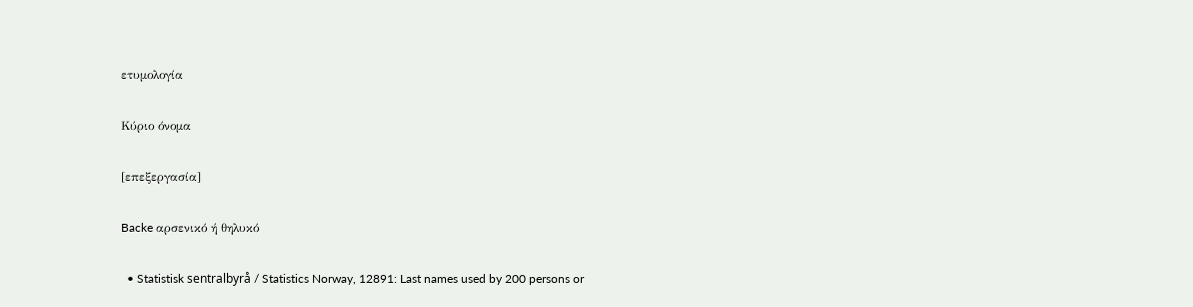ετυμολογία

Κύριο όνομα

[επεξεργασία]

Backe αρσενικό ή θηλυκό

  • Statistisk sentralbyrå / Statistics Norway, 12891: Last names used by 200 persons or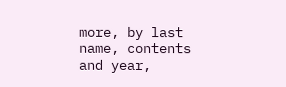more, by last name, contents and year,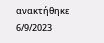ανακτήθηκε 6/9/2023